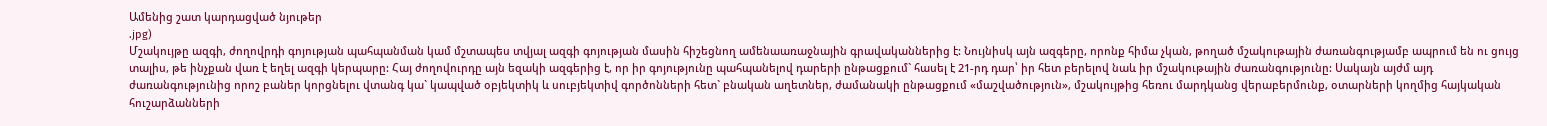Ամենից շատ կարդացված նյութեր
.jpg)
Մշակույթը ազգի, ժողովրդի գոյության պահպանման կամ մշտապես տվյալ ազգի գոյության մասին հիշեցնող ամենաառաջնային գրավականներից է: Նույնիսկ այն ազգերը, որոնք հիմա չկան, թողած մշակութային ժառանգությամբ ապրում են ու ցույց տալիս, թե ինչքան վառ է եղել ազգի կերպարը: Հայ ժողովուրդը այն եզակի ազգերից է, որ իր գոյությունը պահպանելով դարերի ընթացքում` հասել է 21-րդ դար՝ իր հետ բերելով նաև իր մշակութային ժառանգությունը: Սակայն այժմ այդ ժառանգությունից որոշ բաներ կորցնելու վտանգ կա` կապված օբյեկտիկ և սուբյեկտիվ գործոնների հետ` բնական աղետներ, ժամանակի ընթացքում «մաշվածություն», մշակույթից հեռու մարդկանց վերաբերմունք, օտարների կողմից հայկական հուշարձանների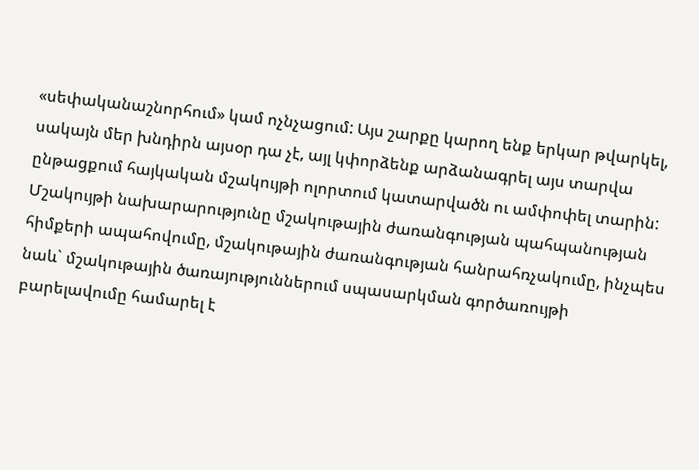«սեփականաշնորհում» կամ ոչնչացում: Այս շարքը կարող ենք երկար թվարկել, սակայն մեր խնդիրն այսօր դա չէ, այլ կփորձենք արձանագրել այս տարվա ընթացքում հայկական մշակույթի ոլորտում կատարվածն ու ամփոփել տարին:
Մշակույթի նախարարությունը մշակութային ժառանգության պահպանության հիմքերի ապահովումը, մշակութային ժառանգության հանրահռչակումը, ինչպես նաև` մշակութային ծառայություններում սպասարկման գործառույթի բարելավումը համարել է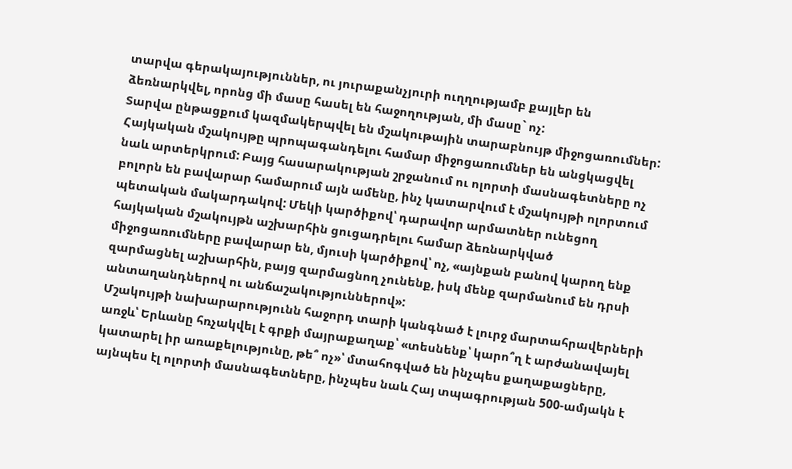տարվա գերակայություններ, ու յուրաքանչյուրի ուղղությամբ քայլեր են ձեռնարկվել, որոնց մի մասը հասել են հաջողության, մի մասը` ոչ:
Տարվա ընթացքում կազմակերպվել են մշակութային տարաբնույթ միջոցառումներ: Հայկական մշակույթը պրոպագանդելու համար միջոցառումներ են անցկացվել նաև արտերկրում: Բայց հասարակության շրջանում ու ոլորտի մասնագետները ոչ բոլորն են բավարար համարում այն ամենը, ինչ կատարվում է մշակույթի ոլորտում պետական մակարդակով: Մեկի կարծիքով՝ դարավոր արմատներ ունեցող հայկական մշակույթն աշխարհին ցուցադրելու համար ձեռնարկված միջոցառումները բավարար են, մյուսի կարծիքով՝ ոչ, «այնքան բանով կարող ենք զարմացնել աշխարհին, բայց զարմացնող չունենք, իսկ մենք զարմանում են դրսի անտաղանդներով ու անճաշակություններով»:
Մշակույթի նախարարությունն հաջորդ տարի կանգնած է լուրջ մարտահրավերների առջև՝ Երևանը հռչակվել է գրքի մայրաքաղաք՝ «տեսնենք՝ կարո՞ղ է արժանավայել կատարել իր առաքելությունը, թե՞ ոչ»՝ մտահոգված են ինչպես քաղաքացները, այնպես էլ ոլորտի մասնագետները, ինչպես նաև Հայ տպագրության 500-ամյակն է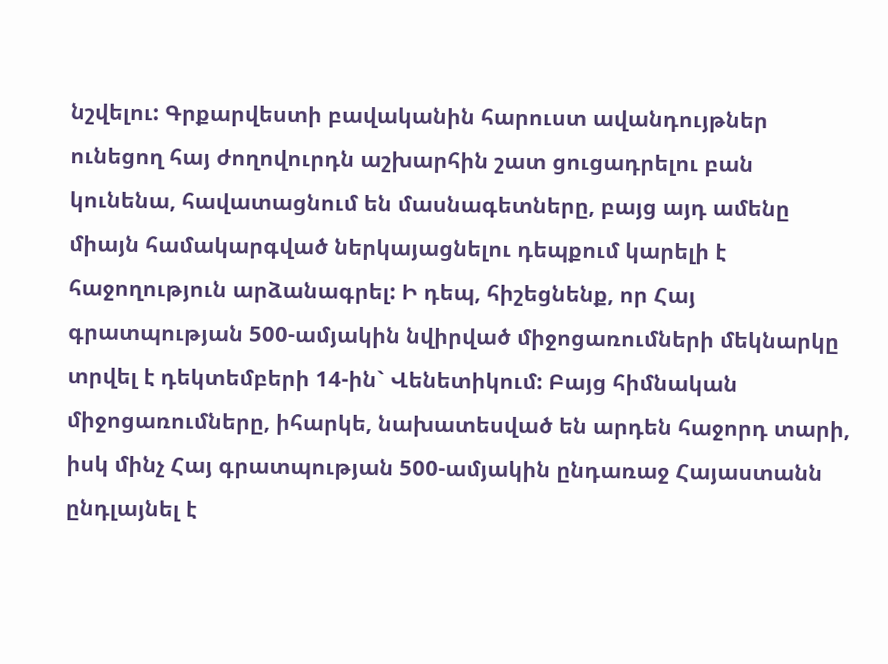նշվելու: Գրքարվեստի բավականին հարուստ ավանդույթներ ունեցող հայ ժողովուրդն աշխարհին շատ ցուցադրելու բան կունենա, հավատացնում են մասնագետները, բայց այդ ամենը միայն համակարգված ներկայացնելու դեպքում կարելի է հաջողություն արձանագրել: Ի դեպ, հիշեցնենք, որ Հայ գրատպության 500-ամյակին նվիրված միջոցառումների մեկնարկը տրվել է դեկտեմբերի 14-ին` Վենետիկում: Բայց հիմնական միջոցառումները, իհարկե, նախատեսված են արդեն հաջորդ տարի, իսկ մինչ Հայ գրատպության 500-ամյակին ընդառաջ Հայաստանն ընդլայնել է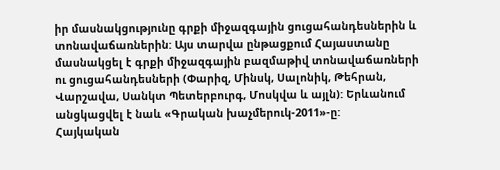իր մասնակցությունը գրքի միջազգային ցուցահանդեսներին և տոնավաճառներին: Այս տարվա ընթացքում Հայաստանը մասնակցել է գրքի միջազգային բազմաթիվ տոնավաճառների ու ցուցահանդեսների (Փարիզ, Մինսկ, Սալոնիկ, Թեհրան, Վարշավա, Սանկտ Պետերբուրգ, Մոսկվա և այլն): Երևանում անցկացվել է նաև «Գրական խաչմերուկ-2011»-ը:
Հայկական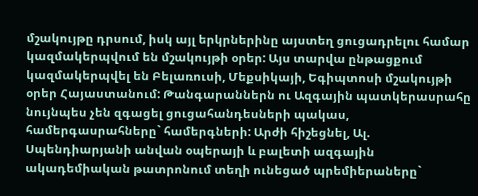մշակույթը դրսում, իսկ այլ երկրներինը այստեղ ցուցադրելու համար կազմակերպվում են մշակույթի օրեր: Այս տարվա ընթացքում կազմակերպվել են Բելառուսի, Մեքսիկայի, Եգիպտոսի մշակույթի օրեր Հայաստանում: Թանգարաններն ու Ազգային պատկերասրահը նույնպես չեն զգացել ցուցահանդեսների պակաս, համերգասրահները` համերգների: Արժի հիշեցնել, Ալ. Սպենդիարյանի անվան օպերայի և բալետի ազգային ակադեմիական թատրոնում տեղի ունեցած պրեմիերաները`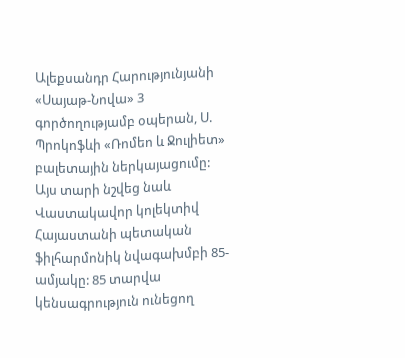Ալեքսանդր Հարությունյանի «Սայաթ-Նովա» 3 գործողությամբ օպերան, Ս. Պրոկոֆևի «Ռոմեո և Ջուլիետ» բալետային ներկայացումը:
Այս տարի նշվեց նաև Վաստակավոր կոլեկտիվ Հայաստանի պետական ֆիլհարմոնիկ նվագախմբի 85-ամյակը: 85 տարվա կենսագրություն ունեցող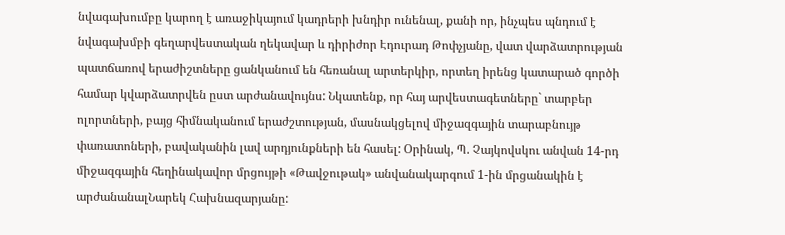նվագախումբը կարող է առաջիկայում կադրերի խնդիր ունենալ, քանի որ, ինչպես պնդում է նվագախմբի գեղարվեստական ղեկավար և դիրիժոր Էդուրադ Թոփչյանը, վատ վարձատրության պատճառով երաժիշտները ցանկանում են հեռանալ արտերկիր, որտեղ իրենց կատարած գործի համար կվարձատրվեն ըստ արժանավույնս: Նկատենք, որ հայ արվեստագետները` տարբեր ոլորտների, բայց հիմնականում երաժշտության, մասնակցելով միջազգային տարաբնույթ փառատոների, բավականին լավ արդյունքների են հասել: Օրինակ, Պ. Չայկովսկու անվան 14-րդ միջազգային հեղինակավոր մրցույթի «Թավջութակ» անվանակարգում 1-ին մրցանակին է արժանանալՆարեկ Հախնազարյանը: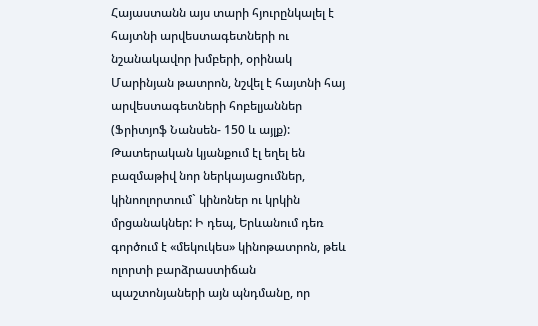Հայաստանն այս տարի հյուրընկալել է հայտնի արվեստագետների ու նշանակավոր խմբերի, օրինակ Մարինյան թատրոն, նշվել է հայտնի հայ արվեստագետների հոբելյաններ (Ֆրիտյոֆ Նանսեն- 150 և այլք): Թատերական կյանքում էլ եղել են բազմաթիվ նոր ներկայացումներ, կինոոլորտում` կինոներ ու կրկին մրցանակներ: Ի դեպ, Երևանում դեռ գործում է «մեկուկես» կինոթատրոն, թեև ոլորտի բարձրաստիճան պաշտոնյաների այն պնդմանը, որ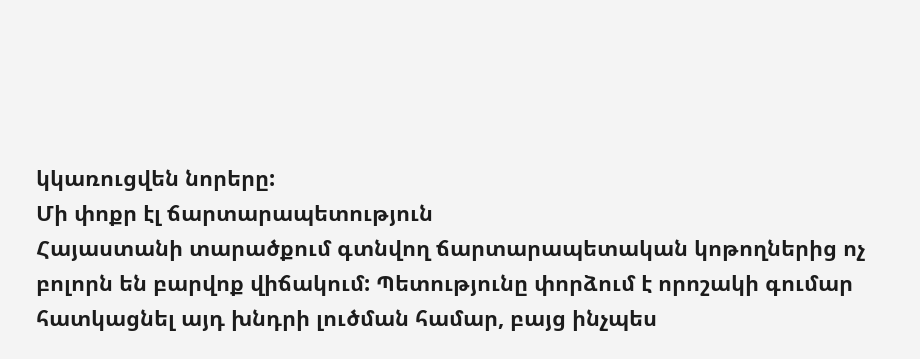կկառուցվեն նորերը:
Մի փոքր էլ ճարտարապետություն
Հայաստանի տարածքում գտնվող ճարտարապետական կոթողներից ոչ բոլորն են բարվոք վիճակում: Պետությունը փորձում է որոշակի գումար հատկացնել այդ խնդրի լուծման համար, բայց ինչպես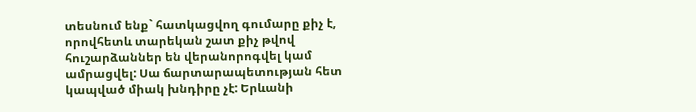տեսնում ենք` հատկացվող գումարը քիչ է, որովհետև տարեկան շատ քիչ թվով հուշարձաններ են վերանորոգվել կամ ամրացվել: Սա ճարտարապետության հետ կապված միակ խնդիրը չէ: Երևանի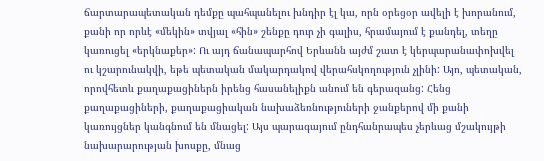ճարտարապետական դեմքը պահպանելու խնդիր էլ կա, որն օրեցօր ավելի է խորանում, քանի որ որևէ «մեկին» տվյալ «հին» շենքը դուր չի գալիս, հրամայում է քանդել, տեղը կառուցել «երկնաքեր»: Ու այդ ճանապարհով Երևանն այժմ շատ է կերպարանափոխվել ու կշարունակվի, եթե պետական մակարդակով վերահսկողություն չլինի: Այո, պետական, որովհետև քաղաքացիներն իրենց հասանելիքն անում են գերազանց: Հենց քաղաքացիների, քաղաքացիական նախաձեռնություների ջանքերով մի քանի կառույցներ կանգնում են մնացել: Այս պարագայում ընդհանրապես չերևաց մշակույթի նախարարության խոսքը, մնաց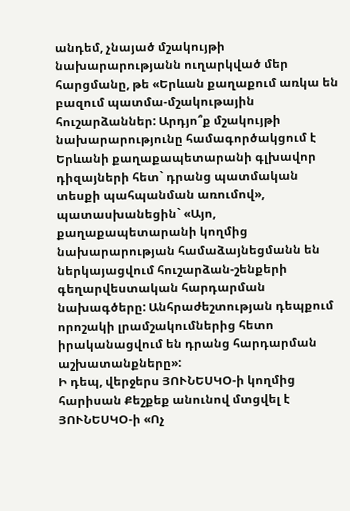անդեմ, չնայած մշակույթի նախարարությանն ուղարկված մեր հարցմանը, թե «Երևան քաղաքում առկա են բազում պատմա-մշակութային հուշարձաններ: Արդյո՞ք մշակույթի նախարարությունը համագործակցում է Երևանի քաղաքապետարանի գլխավոր դիզայների հետ` դրանց պատմական տեսքի պահպանման առումով», պատասխանեցին` «Այո, քաղաքապետարանի կողմից նախարարության համաձայնեցմանն են ներկայացվում հուշարձան-շենքերի գեղարվեստական հարդարման նախագծերը: Անհրաժեշտության դեպքում որոշակի լրամշակումներից հետո իրականացվում են դրանց հարդարման աշխատանքները»:
Ի դեպ, վերջերս ՅՈՒՆԵՍԿՕ-ի կողմից հարիսան Քեշքեք անունով մտցվել է ՅՈՒՆԵՍԿՕ-ի «Ոչ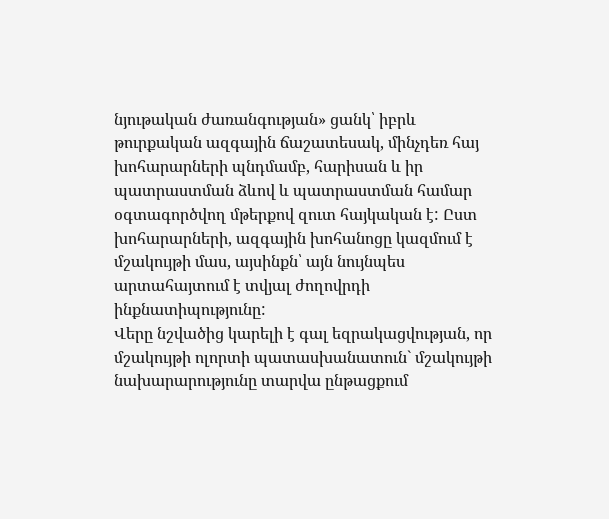նյութական ժառանգության» ցանկ՝ իբրև թուրքական ազգային ճաշատեսակ, մինչդեռ հայ խոհարարների պնդմամբ, հարիսան և իր պատրաստման ձևով և պատրաստման համար օգտագործվող մթերքով զուտ հայկական է: Ըստ խոհարարների, ազգային խոհանոցը կազմում է մշակույթի մաս, այսինքն՝ այն նույնպես արտահայտում է տվյալ ժողովրդի ինքնատիպությունը:
Վերը նշվածից կարելի է գալ եզրակացվության, որ մշակույթի ոլորտի պատասխանատուն` մշակույթի նախարարությունը տարվա ընթացքում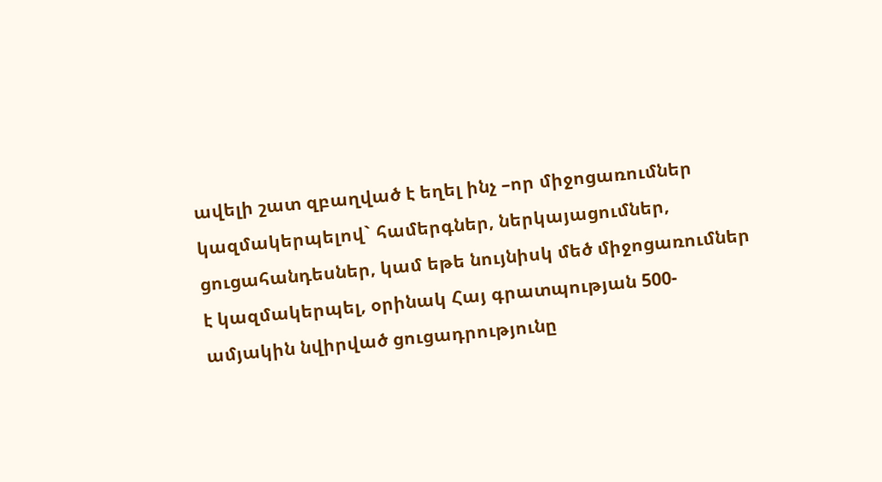ավելի շատ զբաղված է եղել ինչ –որ միջոցառումներ կազմակերպելով` համերգներ, ներկայացումներ, ցուցահանդեսներ, կամ եթե նույնիսկ մեծ միջոցառումներ է կազմակերպել, օրինակ Հայ գրատպության 500-ամյակին նվիրված ցուցադրությունը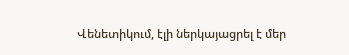Վենետիկում, էլի ներկայացրել է մեր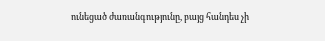ունեցած ժառանգությունը, բայց հանդես չի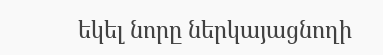եկել նորը ներկայացնողի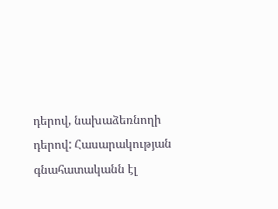դերով, նախաձեռնողի դերով: Հասարակության գնահատականն էլ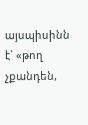այսպիսինն է` «թող չքանդեն,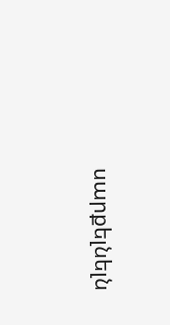սարքելնելն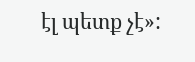էլ պետք չէ»: